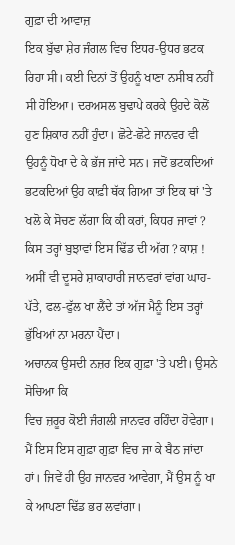ਗੁਫ਼ਾ ਦੀ ਆਵਾਜ਼
ਇਕ ਬੁੱਢਾ ਸ਼ੇਰ ਜੰਗਲ ਵਿਚ ਇਧਰ-ਉਧਰ ਭਟਕ ਰਿਹਾ ਸੀ। ਕਈ ਦਿਨਾਂ ਤੋਂ ਉਹਨੂੰ ਖਾਣਾ ਨਸੀਬ ਨਹੀਂ ਸੀ ਹੋਇਆ। ਦਰਅਸਲ ਬੁਢਾਪੇ ਕਰਕੇ ਉਹਦੇ ਕੋਲੋਂ ਹੁਣ ਸ਼ਿਕਾਰ ਨਹੀਂ ਹੁੰਦਾ। ਛੋਟੇ-ਛੋਟੇ ਜਾਨਵਰ ਵੀ ਉਹਨੂੰ ਧੋਖਾ ਦੇ ਕੇ ਭੱਜ ਜਾਂਦੇ ਸਨ। ਜਦੋਂ ਭਟਕਦਿਆਂ ਭਟਕਦਿਆਂ ਉਹ ਕਾਫ਼ੀ ਥੱਕ ਗਿਆ ਤਾਂ ਇਕ ਥਾਂ 'ਤੇ ਖਲੋ ਕੇ ਸੋਚਣ ਲੱਗਾ ਕਿ ਕੀ ਕਰਾਂ, ਕਿਧਰ ਜਾਵਾਂ ? ਕਿਸ ਤਰ੍ਹਾਂ ਬੁਝਾਵਾਂ ਇਸ ਢਿੱਡ ਦੀ ਅੱਗ ? ਕਾਸ਼ ! ਅਸੀਂ ਵੀ ਦੂਸਰੇ ਸ਼ਾਕਾਹਾਰੀ ਜਾਨਵਰਾਂ ਵਾਂਗ ਘਾਹ-ਪੱਤੇ, ਫਲ-ਫੁੱਲ ਖਾ ਲੈਂਦੇ ਤਾਂ ਅੱਜ ਮੈਨੂੰ ਇਸ ਤਰ੍ਹਾਂ ਭੁੱਖਿਆਂ ਨਾ ਮਰਨਾ ਪੈਂਦਾ।
ਅਚਾਨਕ ਉਸਦੀ ਨਜ਼ਰ ਇਕ ਗੁਫ਼ਾ 'ਤੇ ਪਈ। ਉਸਨੇ ਸੋਚਿਆ ਕਿ
ਵਿਚ ਜ਼ਰੂਰ ਕੋਈ ਜੰਗਲੀ ਜਾਨਵਰ ਰਹਿੰਦਾ ਹੋਵੇਗਾ। ਮੈਂ ਇਸ ਇਸ ਗੁਫ਼ਾ ਗੁਫ਼ਾ ਵਿਚ ਜਾ ਕੇ ਬੈਠ ਜਾਂਦਾ ਹਾਂ। ਜਿਵੇਂ ਹੀ ਉਹ ਜਾਨਵਰ ਆਵੇਗਾ, ਮੈਂ ਉਸ ਨੂੰ ਖਾ ਕੇ ਆਪਣਾ ਢਿੱਡ ਭਰ ਲਵਾਂਗਾ।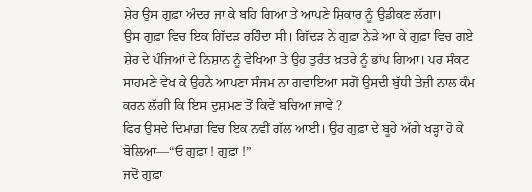ਸ਼ੇਰ ਉਸ ਗੁਫ਼ਾ ਅੰਦਰ ਜਾ ਕੇ ਬਹਿ ਗਿਆ ਤੇ ਆਪਣੇ ਸ਼ਿਕਾਰ ਨੂੰ ਉਡੀਕਣ ਲੱਗਾ।
ਉਸ ਗੁਫ਼ਾ ਵਿਚ ਇਕ ਗਿੱਦੜ ਰਹਿੰਦਾ ਸੀ। ਗਿੱਦੜ ਨੇ ਗੁਫ਼ਾ ਨੇੜੇ ਆ ਕੇ ਗੁਫ਼ਾ ਵਿਚ ਗਏ ਸ਼ੇਰ ਦੇ ਪੰਜਿਆਂ ਦੇ ਨਿਸ਼ਾਨ ਨੂੰ ਵੇਖਿਆ ਤੇ ਉਹ ਤੁਰੰਤ ਖ਼ਤਰੇ ਨੂੰ ਭਾਂਪ ਗਿਆ। ਪਰ ਸੰਕਟ ਸਾਹਮਣੇ ਵੇਖ ਕੇ ਉਹਨੇ ਆਪਣਾ ਸੰਜਮ ਨਾ ਗਵਾਇਆ ਸਗੋਂ ਉਸਦੀ ਬੁੱਧੀ ਤੇਜ਼ੀ ਨਾਲ ਕੰਮ ਕਰਨ ਲੱਗੀ ਕਿ ਇਸ ਦੁਸ਼ਮਣ ਤੋਂ ਕਿਵੇਂ ਬਚਿਆ ਜਾਵੇ ?
ਫਿਰ ਉਸਦੇ ਦਿਮਾਗ਼ ਵਿਚ ਇਕ ਨਵੀਂ ਗੱਲ ਆਈ। ਉਹ ਗੁਫ਼ਾ ਦੇ ਬੂਹੇ ਅੱਗੇ ਖੜ੍ਹਾ ਹੋ ਕੇ ਬੋਲਿਆ—“ਓ ਗੁਫ਼ਾ ! ਗੁਫ਼ਾ !”
ਜਦੋਂ ਗੁਫ਼ਾ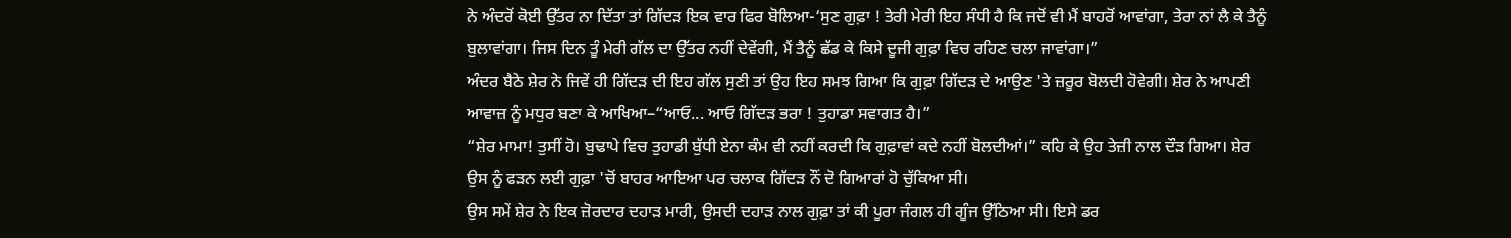ਨੇ ਅੰਦਰੋਂ ਕੋਈ ਉੱਤਰ ਨਾ ਦਿੱਤਾ ਤਾਂ ਗਿੱਦੜ ਇਕ ਵਾਰ ਫਿਰ ਬੋਲਿਆ-‘ਸੁਣ ਗੁਫ਼ਾ ! ਤੇਰੀ ਮੇਰੀ ਇਹ ਸੰਧੀ ਹੈ ਕਿ ਜਦੋਂ ਵੀ ਮੈਂ ਬਾਹਰੋਂ ਆਵਾਂਗਾ, ਤੇਰਾ ਨਾਂ ਲੈ ਕੇ ਤੈਨੂੰ ਬੁਲਾਵਾਂਗਾ। ਜਿਸ ਦਿਨ ਤੂੰ ਮੇਰੀ ਗੱਲ ਦਾ ਉੱਤਰ ਨਹੀਂ ਦੇਵੇਂਗੀ, ਮੈਂ ਤੈਨੂੰ ਛੱਡ ਕੇ ਕਿਸੇ ਦੂਜੀ ਗੁਫ਼ਾ ਵਿਚ ਰਹਿਣ ਚਲਾ ਜਾਵਾਂਗਾ।”
ਅੰਦਰ ਬੈਠੇ ਸ਼ੇਰ ਨੇ ਜਿਵੇਂ ਹੀ ਗਿੱਦੜ ਦੀ ਇਹ ਗੱਲ ਸੁਣੀ ਤਾਂ ਉਹ ਇਹ ਸਮਝ ਗਿਆ ਕਿ ਗੁਫ਼ਾ ਗਿੱਦੜ ਦੇ ਆਉਣ 'ਤੇ ਜ਼ਰੂਰ ਬੋਲਦੀ ਹੋਵੇਗੀ। ਸ਼ੇਰ ਨੇ ਆਪਣੀ ਆਵਾਜ਼ ਨੂੰ ਮਧੁਰ ਬਣਾ ਕੇ ਆਖਿਆ–“ਆਓ... ਆਓ ਗਿੱਦੜ ਭਰਾ ! ਤੁਹਾਡਾ ਸਵਾਗਤ ਹੈ।”
“ਸ਼ੇਰ ਮਾਮਾ! ਤੁਸੀਂ ਹੋ। ਬੁਢਾਪੇ ਵਿਚ ਤੁਹਾਡੀ ਬੁੱਧੀ ਏਨਾ ਕੰਮ ਵੀ ਨਹੀਂ ਕਰਦੀ ਕਿ ਗੁਫ਼ਾਵਾਂ ਕਦੇ ਨਹੀਂ ਬੋਲਦੀਆਂ।” ਕਹਿ ਕੇ ਉਹ ਤੇਜ਼ੀ ਨਾਲ ਦੌੜ ਗਿਆ। ਸ਼ੇਰ ਉਸ ਨੂੰ ਫੜਨ ਲਈ ਗੁਫ਼ਾ 'ਚੋਂ ਬਾਹਰ ਆਇਆ ਪਰ ਚਲਾਕ ਗਿੱਦੜ ਨੌਂ ਦੋ ਗਿਆਰਾਂ ਹੋ ਚੁੱਕਿਆ ਸੀ।
ਉਸ ਸਮੇਂ ਸ਼ੇਰ ਨੇ ਇਕ ਜ਼ੋਰਦਾਰ ਦਹਾੜ ਮਾਰੀ, ਉਸਦੀ ਦਹਾੜ ਨਾਲ ਗੁਫ਼ਾ ਤਾਂ ਕੀ ਪੂਰਾ ਜੰਗਲ ਹੀ ਗੂੰਜ ਉੱਠਿਆ ਸੀ। ਇਸੇ ਡਰ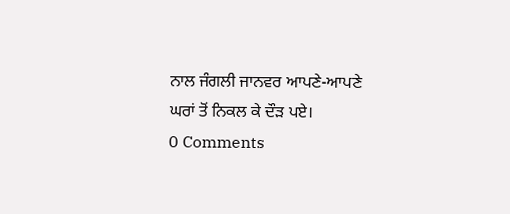ਨਾਲ ਜੰਗਲੀ ਜਾਨਵਰ ਆਪਣੇ-ਆਪਣੇ ਘਰਾਂ ਤੋਂ ਨਿਕਲ ਕੇ ਦੌੜ ਪਏ।
0 Comments